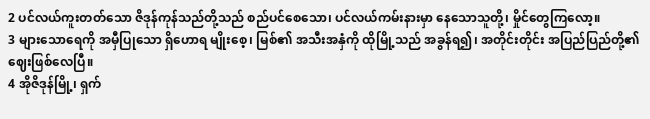2 ပင်လယ်ကူးတတ်သော ဇိဒုန်ကုန်သည်တို့သည် စည်ပင်စေသော၊ ပင်လယ်ကမ်းနားမှာ နေသောသူတို့၊ မှိုင်တွေကြလော့။
3 များသောရေကို အမှီပြုသော ရှိဟောရ မျိုးစေ့၊ မြစ်၏ အသီးအနှံကို ထိုမြို့သည် အခွန်ရ၍၊ အတိုင်းတိုင်း အပြည်ပြည်တို့၏ ဈေးဖြစ်လေပြီ။
4 အိုဇိဒုန်မြို့၊ ရှက်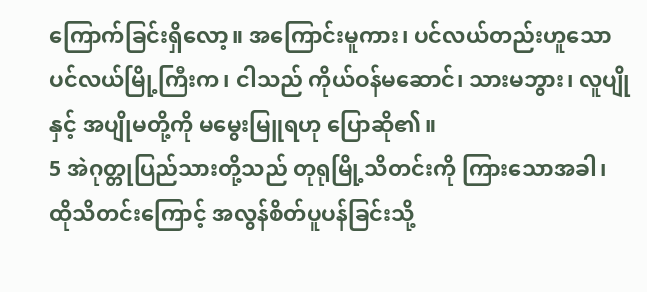ကြောက်ခြင်းရှိလော့။ အကြောင်းမူကား၊ ပင်လယ်တည်းဟူသော ပင်လယ်မြို့ကြီးက၊ ငါသည် ကိုယ်ဝန်မဆောင်၊ သားမဘွား၊ လူပျိုနှင့် အပျိုမတို့ကို မမွေးမြူရဟု ပြောဆို၏။
5 အဲဂုတ္တုပြည်သားတို့သည် တုရုမြို့သိတင်းကို ကြားသောအခါ၊ ထိုသိတင်းကြောင့် အလွန်စိတ်ပူပန်ခြင်းသို့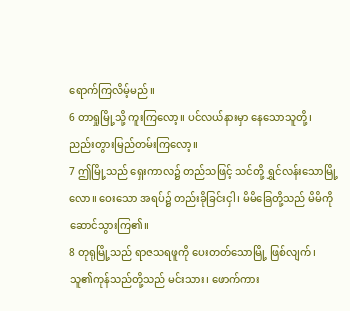ရောက်ကြလိမ့်မည်။
6 တာရှုမြို့သို့ ကူးကြလော့။ ပင်လယ်နားမှာ နေသောသူတို့၊ ညည်းတွားမြည်တမ်းကြလော့။
7 ဤမြို့သည် ရှေးကာလ၌ တည်သဖြင့် သင်တို့ ရွှင်လန်းသောမြို့လော။ ဝေးသော အရပ်၌ တည်းခိုခြင်းငှါ၊ မိမိခြေတို့သည် မိမိကိုဆောင်သွားကြ၏။
8 တုရုမြို့သည် ရာဇသရဖူကို ပေးတတ်သောမြို့ ဖြစ်လျက်၊ သူ၏ကုန်သည်တို့သည် မင်းသား၊ ဖောက်ကား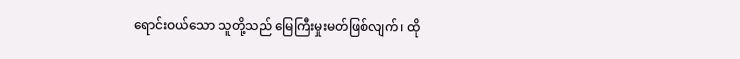ရောင်းဝယ်သော သူတို့သည် မြေကြီးမှုးမတ်ဖြစ်လျက်၊ ထို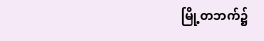မြို့တဘက်၌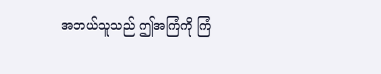အဘယ်သူသည် ဤအကြံကို ကြံ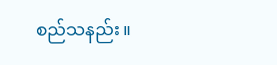စည်သနည်း။